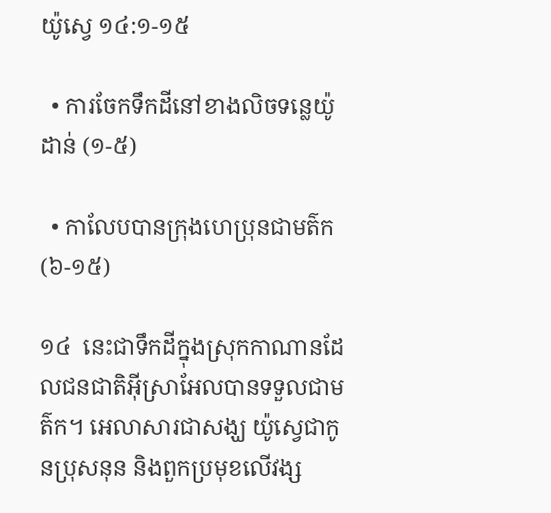យ៉ូស្វេ ១៤:១-១៥

  • ការចែកទឹកដីនៅខាងលិចទន្លេយ៉ូដាន់ (១-៥)

  • កាលែបបានក្រុងហេប្រុនជាមត៌ក (៦-១៥)

១៤  នេះជាទឹកដីក្នុងស្រុកកាណានដែលជនជាតិអ៊ីស្រាអែលបានទទួលជាមត៌ក។ អេលាសារជាសង្ឃ យ៉ូស្វេជាកូនប្រុសនុន និងពួកប្រមុខលើវង្ស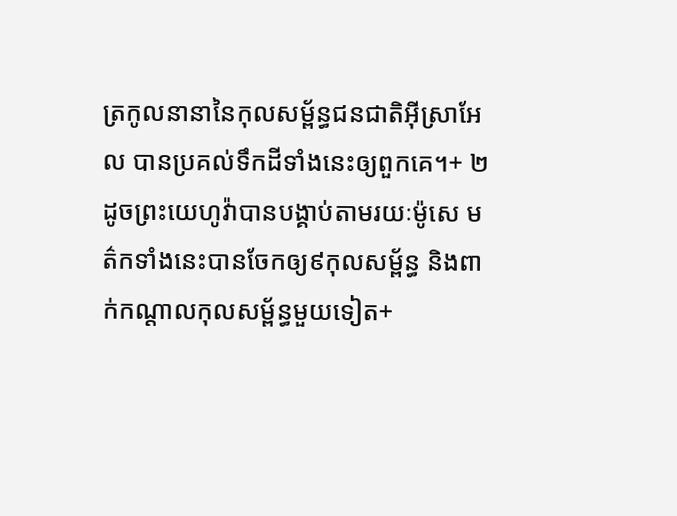ត្រកូលនានានៃកុលសម្ព័ន្ធជនជាតិអ៊ីស្រាអែល បានប្រគល់ទឹកដីទាំងនេះឲ្យពួកគេ។+ ២  ដូចព្រះយេហូវ៉ាបានបង្គាប់តាមរយៈម៉ូសេ មត៌កទាំងនេះបានចែកឲ្យ៩កុលសម្ព័ន្ធ និងពាក់កណ្ដាលកុលសម្ព័ន្ធមួយទៀត+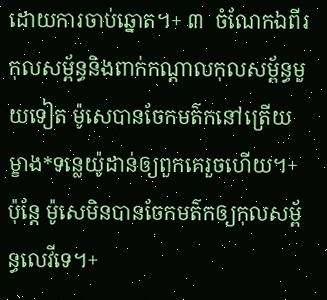ដោយការចាប់ឆ្នោត។+ ៣  ចំណែកឯពីរកុលសម្ព័ន្ធនិងពាក់កណ្ដាលកុលសម្ព័ន្ធមួយទៀត ម៉ូសេបានចែកមត៌កនៅត្រើយម្ខាង*ទន្លេយ៉ូដាន់ឲ្យពួកគេរួចហើយ។+ ប៉ុន្តែ ម៉ូសេមិនបានចែកមត៌កឲ្យកុលសម្ព័ន្ធលេវីទេ។+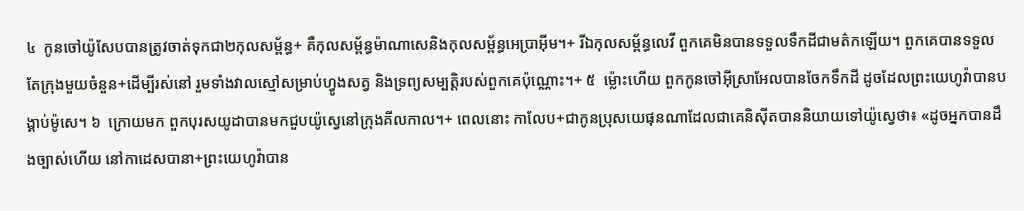៤  កូនចៅយ៉ូសែបបានត្រូវចាត់ទុកជា២កុលសម្ព័ន្ធ+ គឺកុលសម្ព័ន្ធម៉ាណាសេនិងកុលសម្ព័ន្ធអេប្រាអ៊ីម។+ រីឯកុលសម្ព័ន្ធលេវី ពួកគេមិនបានទទួលទឹកដីជាមត៌កឡើយ។ ពួកគេបានទទួលតែក្រុងមួយចំនួន+ដើម្បីរស់នៅ រួមទាំងវាលស្មៅសម្រាប់ហ្វូងសត្វ និងទ្រព្យសម្បត្តិរបស់ពួកគេប៉ុណ្ណោះ។+ ៥  ម្ល៉ោះហើយ ពួកកូនចៅអ៊ីស្រាអែលបានចែកទឹកដី ដូចដែលព្រះយេហូវ៉ាបានបង្គាប់ម៉ូសេ។ ៦  ក្រោយមក ពួកបុរសយូដាបានមកជួបយ៉ូស្វេនៅក្រុងគីលកាល។+ ពេលនោះ កាលែប+ជាកូនប្រុសយេផុនណាដែលជាគេនិស៊ីតបាននិយាយទៅយ៉ូស្វេថា៖ «ដូចអ្នកបានដឹងច្បាស់ហើយ នៅកាដេសបានា+ព្រះយេហូវ៉ាបាន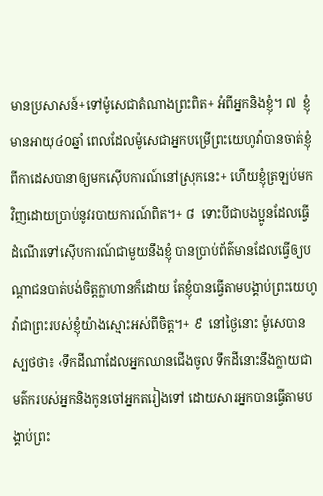មានប្រសាសន៍+ទៅម៉ូសេជាតំណាងព្រះពិត+ អំពីអ្នកនិងខ្ញុំ។ ៧  ខ្ញុំមានអាយុ៤០ឆ្នាំ ពេលដែលម៉ូសេជាអ្នកបម្រើព្រះយេហូវ៉ាបានចាត់ខ្ញុំពីកាដេសបានាឲ្យមកស៊ើបការណ៍នៅស្រុកនេះ+ ហើយខ្ញុំត្រឡប់មកវិញដោយប្រាប់នូវរបាយការណ៍ពិត។+ ៨  ទោះបីជាបងប្អូនដែលធ្វើដំណើរទៅស៊ើបការណ៍ជាមួយនឹងខ្ញុំ បានប្រាប់ព័ត៌មានដែលធ្វើឲ្យបណ្ដាជនបាត់បង់ចិត្តក្លាហានក៏ដោយ តែខ្ញុំបានធ្វើតាមបង្គាប់ព្រះយេហូវ៉ាជាព្រះរបស់ខ្ញុំយ៉ាងស្មោះអស់ពីចិត្ត។+ ៩  នៅថ្ងៃនោះ ម៉ូសេបានស្បថថា៖ ‹ទឹកដីណាដែលអ្នកឈានជើងចូល ទឹកដីនោះនឹងក្លាយជាមត៌ករបស់អ្នកនិងកូនចៅអ្នកតរៀងទៅ ដោយសារអ្នកបានធ្វើតាមបង្គាប់ព្រះ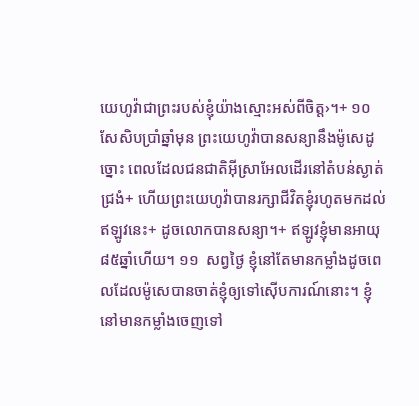យេហូវ៉ាជាព្រះរបស់ខ្ញុំយ៉ាងស្មោះអស់ពីចិត្ត›។+ ១០  សែសិបប្រាំឆ្នាំមុន ព្រះយេហូវ៉ាបានសន្យានឹងម៉ូសេដូច្នោះ ពេលដែលជនជាតិអ៊ីស្រាអែលដើរនៅតំបន់ស្ងាត់ជ្រងំ+ ហើយព្រះយេហូវ៉ាបានរក្សាជីវិតខ្ញុំរហូតមកដល់ឥឡូវនេះ+ ដូចលោកបានសន្យា។+ ឥឡូវខ្ញុំមានអាយុ៨៥ឆ្នាំហើយ។ ១១  សព្វថ្ងៃ ខ្ញុំនៅតែមានកម្លាំងដូចពេលដែលម៉ូសេបានចាត់ខ្ញុំឲ្យទៅស៊ើបការណ៍នោះ។ ខ្ញុំនៅមានកម្លាំងចេញទៅ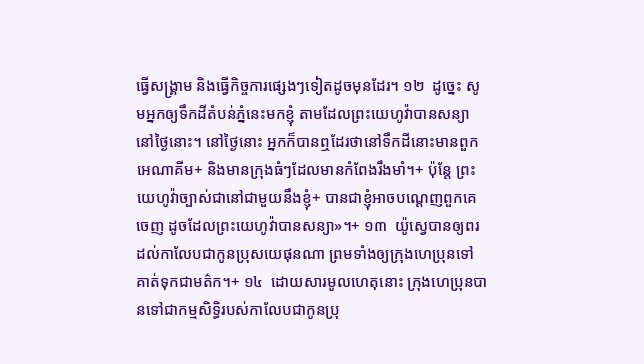ធ្វើសង្គ្រាម និងធ្វើកិច្ចការផ្សេងៗទៀតដូចមុនដែរ។ ១២  ដូច្នេះ សូមអ្នកឲ្យទឹកដីតំបន់ភ្នំនេះមកខ្ញុំ តាមដែលព្រះយេហូវ៉ាបានសន្យានៅថ្ងៃនោះ។ នៅថ្ងៃនោះ អ្នកក៏បានឮដែរថានៅទឹកដីនោះមានពួកអេណាគីម+ និងមានក្រុងធំៗដែលមានកំពែងរឹងមាំ។+ ប៉ុន្តែ ព្រះយេហូវ៉ាច្បាស់ជានៅជាមួយនឹងខ្ញុំ+ បានជាខ្ញុំអាចបណ្ដេញពួកគេចេញ ដូចដែលព្រះយេហូវ៉ាបានសន្យា»។+ ១៣  យ៉ូស្វេបានឲ្យពរដល់កាលែបជាកូនប្រុសយេផុនណា ព្រមទាំងឲ្យក្រុងហេប្រុនទៅគាត់ទុកជាមត៌ក។+ ១៤  ដោយសារមូលហេតុនោះ ក្រុងហេប្រុនបានទៅជាកម្មសិទ្ធិរបស់កាលែបជាកូនប្រុ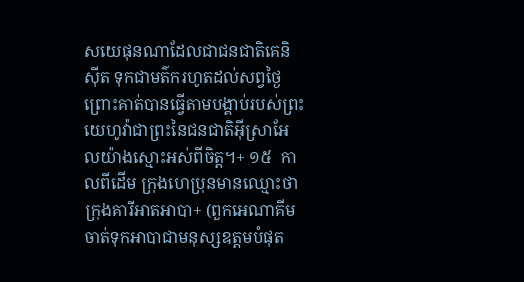សយេផុនណាដែលជាជនជាតិគេនិស៊ីត ទុកជាមត៌ករហូតដល់សព្វថ្ងៃ ព្រោះគាត់បានធ្វើតាមបង្គាប់របស់ព្រះយេហូវ៉ាជាព្រះនៃជនជាតិអ៊ីស្រាអែលយ៉ាងស្មោះអស់ពីចិត្ត។+ ១៥  កាលពីដើម ក្រុងហេប្រុនមានឈ្មោះថាក្រុងគារីអាតអាបា+ (ពួកអេណាគីមចាត់ទុកអាបាជាមនុស្សឧត្ដមបំផុត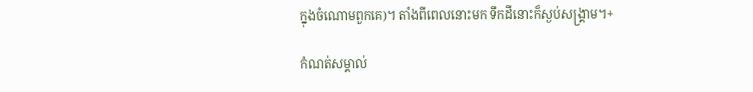ក្នុងចំណោមពួកគេ)។ តាំងពីពេលនោះមក ទឹកដីនោះក៏ស្ងប់សង្គ្រាម។+

កំណត់សម្គាល់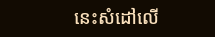នេះសំដៅលើ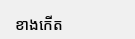ខាងកើត